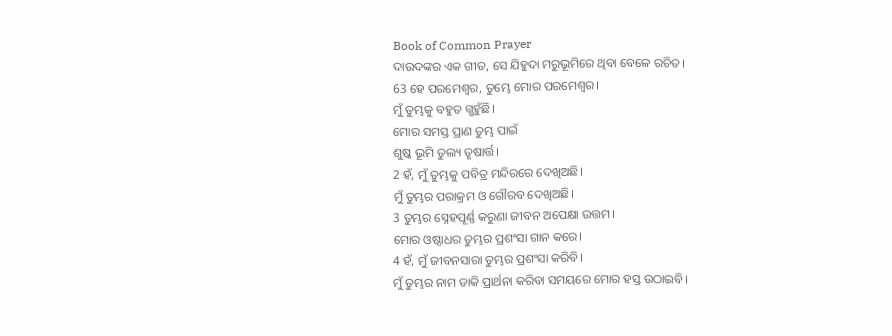Book of Common Prayer
ଦାଉଦଙ୍କର ଏକ ଗୀତ, ସେ ଯିହୁଦା ମରୁଭୂମିରେ ଥିବା ବେଳେ ରଚିତ।
63 ହେ ପରମେଶ୍ୱର, ତୁମ୍ଭେ ମୋର ପରମେଶ୍ୱର।
ମୁଁ ତୁମ୍ଭକୁ ବହୁତ ଗ୍ଭହୁଁଛି।
ମୋର ସମସ୍ତ ପ୍ରାଣ ତୁମ୍ଭ ପାଇଁ
ଶୁଷ୍କ ଭୂମି ତୁଲ୍ୟ ତୃଷାର୍ତ୍ତ।
2 ହଁ, ମୁଁ ତୁମ୍ଭକୁ ପବିତ୍ର ମନ୍ଦିରରେ ଦେଖିଅଛି।
ମୁଁ ତୁମ୍ଭର ପରାକ୍ରମ ଓ ଗୌରବ ଦେଖିଅଛି।
3 ତୁମ୍ଭର ସ୍ନେହପୂର୍ଣ୍ଣ କରୁଣା ଜୀବନ ଅପେକ୍ଷା ଉତ୍ତମ।
ମୋର ଓଷ୍ଠାଧର ତୁମ୍ଭର ପ୍ରଶଂସା ଗାନ କରେ।
4 ହଁ, ମୁଁ ଜୀବନସାରା ତୁମ୍ଭର ପ୍ରଶଂସା କରିବି।
ମୁଁ ତୁମ୍ଭର ନାମ ଡାକି ପ୍ରାର୍ଥନା କରିବା ସମୟରେ ମୋର ହସ୍ତ ଉଠାଇବି।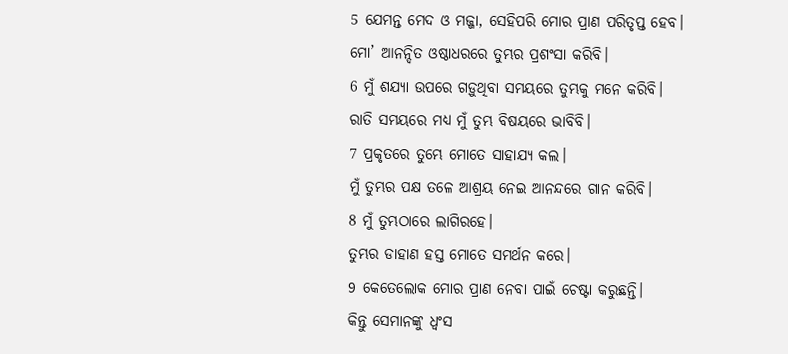5 ଯେମନ୍ତ ମେଦ ଓ ମଜ୍ଜା, ସେହିପରି ମୋର ପ୍ରାଣ ପରିତୃପ୍ତ ହେବ।
ମୋ’ ଆନନ୍ଦିତ ଓଷ୍ଠାଧରରେ ତୁମ୍ଭର ପ୍ରଶଂସା କରିବି।
6 ମୁଁ ଶଯ୍ୟା ଉପରେ ଗଡ଼ୁଥିବା ସମୟରେ ତୁମ୍ଭକୁ ମନେ କରିବି।
ରାତି ସମୟରେ ମଧ୍ୟ ମୁଁ ତୁମ୍ଭ ବିଷୟରେ ଭାବିବି।
7 ପ୍ରକୃତରେ ତୁମ୍ଭେ ମୋତେ ସାହାଯ୍ୟ କଲ।
ମୁଁ ତୁମ୍ଭର ପକ୍ଷ ତଳେ ଆଶ୍ରୟ ନେଇ ଆନନ୍ଦରେ ଗାନ କରିବି।
8 ମୁଁ ତୁମ୍ଭଠାରେ ଲାଗିରହେ।
ତୁମ୍ଭର ଡାହାଣ ହସ୍ତ ମୋତେ ସମର୍ଥନ କରେ।
9 କେତେଲୋକ ମୋର ପ୍ରାଣ ନେବା ପାଇଁ ଚେଷ୍ଟା କରୁଛନ୍ତି।
କିନ୍ତୁ ସେମାନଙ୍କୁ ଧ୍ୱଂସ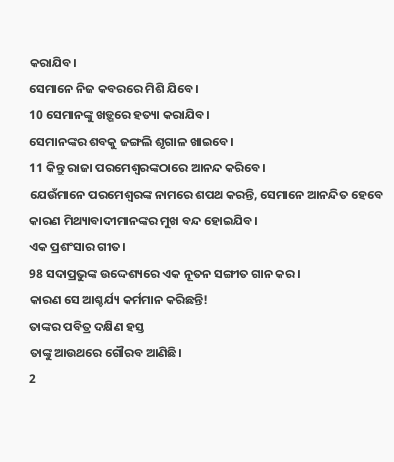କରାଯିବ।
ସେମାନେ ନିଜ କବରରେ ମିଶି ଯିବେ।
10 ସେମାନଙ୍କୁ ଖଡ଼୍ଗରେ ହତ୍ୟା କରାଯିବ।
ସେମାନଙ୍କର ଶବକୁ ଜଙ୍ଗଲି ଶୃଗାଳ ଖାଇବେ।
11 କିନ୍ତୁ ରାଜା ପରମେଶ୍ୱରଙ୍କଠାରେ ଆନନ୍ଦ କରିବେ।
ଯେଉଁମାନେ ପରମେଶ୍ୱରଙ୍କ ନାମରେ ଶପଥ କରନ୍ତି, ସେମାନେ ଆନନ୍ଦିତ ହେବେ କାରଣ ମିଥ୍ୟାବାଦୀମାନଙ୍କର ମୁଖ ବନ୍ଦ ହୋଇଯିବ।
ଏକ ପ୍ରଶଂସାର ଗୀତ।
98 ସଦାପ୍ରଭୁଙ୍କ ଉଦ୍ଦେଶ୍ୟରେ ଏକ ନୂତନ ସଙ୍ଗୀତ ଗାନ କର।
କାରଣ ସେ ଆଶ୍ଚର୍ଯ୍ୟ କର୍ମମାନ କରିଛନ୍ତି!
ତାଙ୍କର ପବିତ୍ର ଦକ୍ଷିଣ ହସ୍ତ
ତାଙ୍କୁ ଆଉଥରେ ଗୌରବ ଆଣିଛି।
2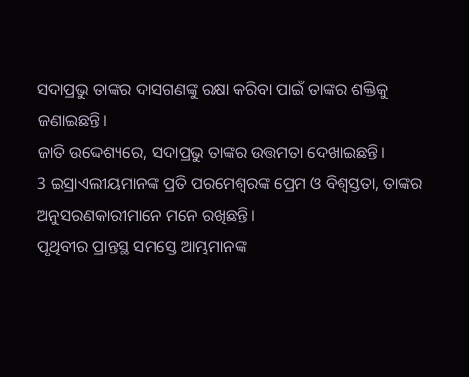ସଦାପ୍ରଭୁ ତାଙ୍କର ଦାସଗଣଙ୍କୁ ରକ୍ଷା କରିବା ପାଇଁ ତାଙ୍କର ଶକ୍ତିକୁ ଜଣାଇଛନ୍ତି।
ଜାତି ଉଦ୍ଦେଶ୍ୟରେ, ସଦାପ୍ରଭୁ ତାଙ୍କର ଉତ୍ତମତା ଦେଖାଇଛନ୍ତି।
3 ଇସ୍ରାଏଲୀୟମାନଙ୍କ ପ୍ରତି ପରମେଶ୍ୱରଙ୍କ ପ୍ରେମ ଓ ବିଶ୍ୱସ୍ତତା, ତାଙ୍କର ଅନୁସରଣକାରୀମାନେ ମନେ ରଖିଛନ୍ତି।
ପୃଥିବୀର ପ୍ରାନ୍ତସ୍ଥ ସମସ୍ତେ ଆମ୍ଭମାନଙ୍କ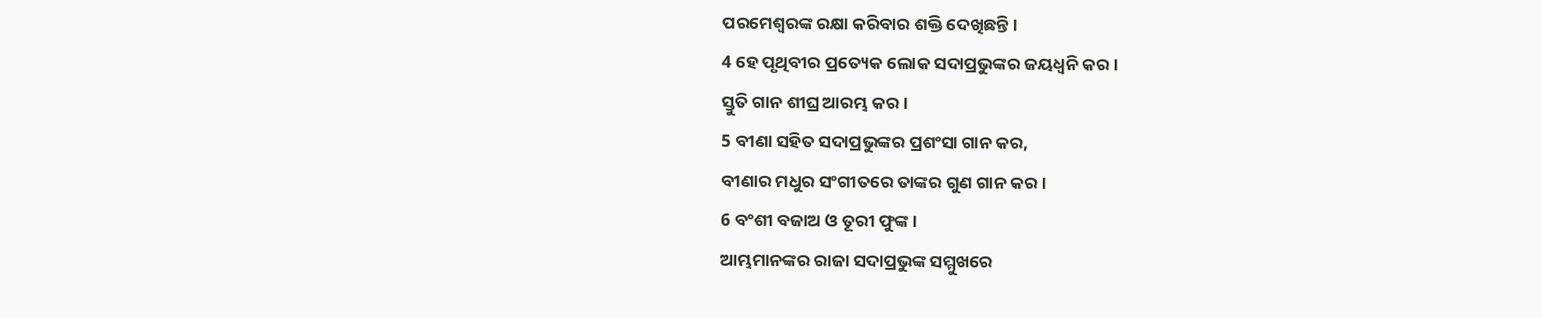ପରମେଶ୍ୱରଙ୍କ ରକ୍ଷା କରିବାର ଶକ୍ତି ଦେଖିଛନ୍ତି।
4 ହେ ପୃଥିବୀର ପ୍ରତ୍ୟେକ ଲୋକ ସଦାପ୍ରଭୁଙ୍କର ଜୟଧ୍ୱନି କର।
ସ୍ତୁତି ଗାନ ଶୀଘ୍ର ଆରମ୍ଭ କର।
5 ବୀଣା ସହିତ ସଦାପ୍ରଭୁଙ୍କର ପ୍ରଶଂସା ଗାନ କର,
ବୀଣାର ମଧୁର ସଂଗୀତରେ ତାଙ୍କର ଗୁଣ ଗାନ କର।
6 ବଂଶୀ ବଜାଅ ଓ ତୂରୀ ଫୁଙ୍କ।
ଆମ୍ଭମାନଙ୍କର ରାଜା ସଦାପ୍ରଭୁଙ୍କ ସମ୍ମୁଖରେ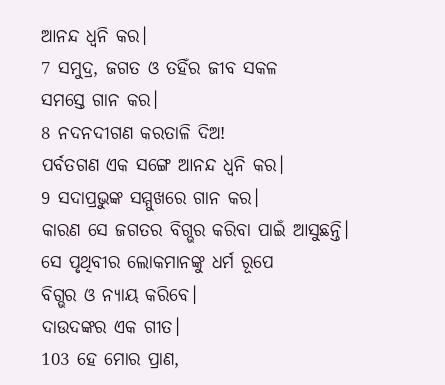ଆନନ୍ଦ ଧ୍ୱନି କର।
7 ସମୁଦ୍ର, ଜଗତ ଓ ତହିଁର ଜୀବ ସକଳ
ସମସ୍ତେ ଗାନ କର।
8 ନଦନଦୀଗଣ କରତାଳି ଦିଅ!
ପର୍ବତଗଣ ଏକ ସଙ୍ଗେ ଆନନ୍ଦ ଧ୍ୱନି କର।
9 ସଦାପ୍ରଭୁଙ୍କ ସମ୍ମୁଖରେ ଗାନ କର।
କାରଣ ସେ ଜଗତର ବିଗ୍ଭର କରିବା ପାଇଁ ଆସୁଛନ୍ତି।
ସେ ପୃଥିବୀର ଲୋକମାନଙ୍କୁ ଧର୍ମ ରୂପେ
ବିଗ୍ଭର ଓ ନ୍ୟାୟ କରିବେ।
ଦାଉଦଙ୍କର ଏକ ଗୀତ।
103 ହେ ମୋର ପ୍ରାଣ,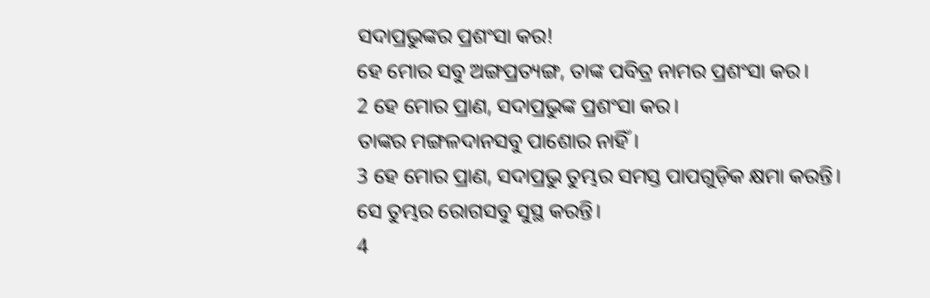ସଦାପ୍ରଭୁଙ୍କର ପ୍ରଶଂସା କର!
ହେ ମୋର ସବୁ ଅଙ୍ଗପ୍ରତ୍ୟଙ୍ଗ, ତାଙ୍କ ପବିତ୍ର ନାମର ପ୍ରଶଂସା କର।
2 ହେ ମୋର ପ୍ରାଣ, ସଦାପ୍ରଭୁଙ୍କ ପ୍ରଶଂସା କର।
ତାଙ୍କର ମଙ୍ଗଳଦାନସବୁ ପାଶୋର ନାହିଁ।
3 ହେ ମୋର ପ୍ରାଣ, ସଦାପ୍ରଭୁ ତୁମ୍ଭର ସମସ୍ତ ପାପଗୁଡ଼ିକ କ୍ଷମା କରନ୍ତି।
ସେ ତୁମ୍ଭର ରୋଗସବୁ ସୁସ୍ଥ କରନ୍ତି।
4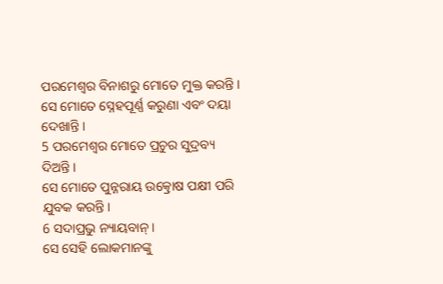ପରମେଶ୍ୱର ବିନାଶରୁ ମୋତେ ମୁକ୍ତ କରନ୍ତି।
ସେ ମୋତେ ସ୍ନେହପୂର୍ଣ୍ଣ କରୁଣା ଏବଂ ଦୟା ଦେଖାନ୍ତି।
5 ପରମେଶ୍ୱର ମୋତେ ପ୍ରଚୁର ସୁଦ୍ରବ୍ୟ ଦିଅନ୍ତି।
ସେ ମୋତେ ପୁନ୍ନରାୟ ଉତ୍କ୍ରୋଷ ପକ୍ଷୀ ପରି
ଯୁବକ କରନ୍ତି।
6 ସଦାପ୍ରଭୁ ନ୍ୟାୟବାନ୍।
ସେ ସେହି ଲୋକମାନଙ୍କୁ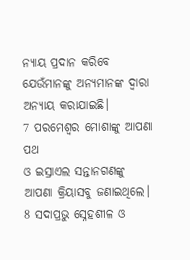ନ୍ୟାୟ ପ୍ରଦାନ କରିବେ ଯେଉଁମାନଙ୍କୁ ଅନ୍ୟମାନଙ୍କ ଦ୍ୱାରା ଅନ୍ୟାୟ କରାଯାଇଛି।
7 ପରମେଶ୍ୱର ମୋଶାଙ୍କୁ ଆପଣା ପଥ
ଓ ଇସ୍ରାଏଲ ସନ୍ତାନଗଣଙ୍କୁ ଆପଣା କ୍ରିୟାସବୁ ଜଣାଇଥିଲେ।
8 ସଦାପ୍ରଭୁ ସ୍ନେହଶୀଳ ଓ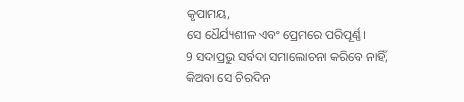କୃପାମୟ,
ସେ ଧୈର୍ଯ୍ୟଶୀଳ ଏବଂ ପ୍ରେମରେ ପରିପୂର୍ଣ୍ଣ।
9 ସଦାପ୍ରଭୁ ସର୍ବଦା ସମାଲୋଚନା କରିବେ ନାହିଁ,
କିଅବା ସେ ଚିରଦିନ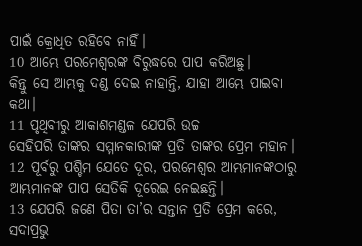ପାଇଁ କ୍ରୋଧିତ ରହିବେ ନାହିଁ।
10 ଆମ୍ଭେ ପରମେଶ୍ୱରଙ୍କ ବିରୁଦ୍ଧରେ ପାପ କରିଅଛୁ।
କିନ୍ତୁ ସେ ଆମ୍ଭକୁ ଦଣ୍ଡ ଦେଇ ନାହାନ୍ତି, ଯାହା ଆମ୍ଭେ ପାଇବା କଥା।
11 ପୃଥିବୀରୁ ଆକାଶମଣ୍ଡଳ ଯେପରି ଉଚ୍ଚ
ସେହିପରି ତାଙ୍କର ସମ୍ମାନକାରୀଙ୍କ ପ୍ରତି ତାଙ୍କର ପ୍ରେମ ମହାନ।
12 ପୂର୍ବରୁ ପଶ୍ଚିମ ଯେତେ ଦୂର, ପରମେଶ୍ୱର ଆମ୍ଭମାନଙ୍କଠାରୁ
ଆମ୍ଭମାନଙ୍କ ପାପ ସେତିକି ଦୂରେଇ ନେଇଛନ୍ତି।
13 ଯେପରି ଜଣେ ପିତା ତା’ର ସନ୍ତାନ ପ୍ରତି ପ୍ରେମ କରେ,
ସଦାପ୍ରଭୁ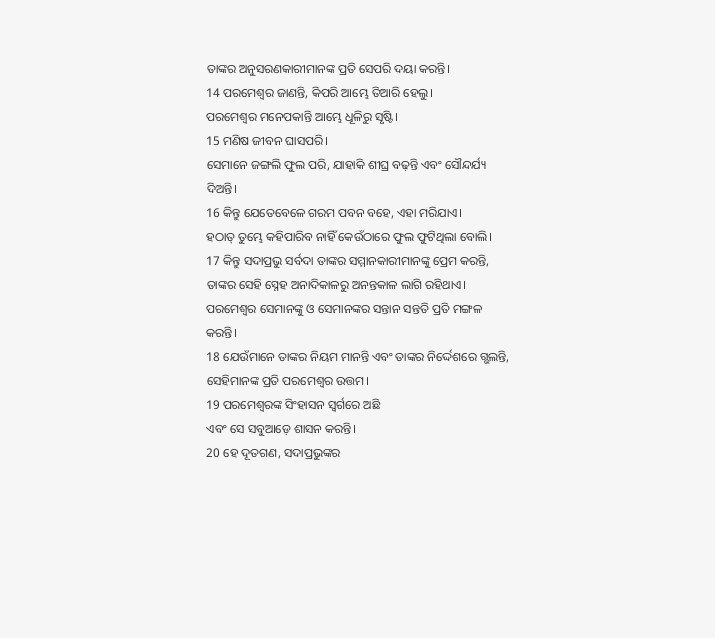ତାଙ୍କର ଅନୁସରଣକାରୀମାନଙ୍କ ପ୍ରତି ସେପରି ଦୟା କରନ୍ତି।
14 ପରମେଶ୍ୱର ଜାଣନ୍ତି, କିପରି ଆମ୍ଭେ ତିଆରି ହେଲୁ।
ପରମେଶ୍ୱର ମନେପକାନ୍ତି ଆମ୍ଭେ ଧୂଳିରୁ ସୃଷ୍ଟି।
15 ମଣିଷ ଜୀବନ ଘାସପରି।
ସେମାନେ ଜଙ୍ଗଲି ଫୁଲ ପରି, ଯାହାକି ଶୀଘ୍ର ବଢ଼ନ୍ତି ଏବଂ ସୌନ୍ଦର୍ଯ୍ୟ ଦିଅନ୍ତି।
16 କିନ୍ତୁ ଯେତେବେଳେ ଗରମ ପବନ ବହେ, ଏହା ମରିଯାଏ।
ହଠାତ୍ ତୁମ୍ଭେ କହିପାରିବ ନାହିଁ କେଉଁଠାରେ ଫୁଲ ଫୁଟିଥିଲା ବୋଲି।
17 କିନ୍ତୁ ସଦାପ୍ରଭୁ ସର୍ବଦା ତାଙ୍କର ସମ୍ମାନକାରୀମାନଙ୍କୁ ପ୍ରେମ କରନ୍ତି,
ତାଙ୍କର ସେହି ସ୍ନେହ ଅନାଦିକାଳରୁ ଅନନ୍ତକାଳ ଲାଗି ରହିଥାଏ।
ପରମେଶ୍ୱର ସେମାନଙ୍କୁ ଓ ସେମାନଙ୍କର ସନ୍ତାନ ସନ୍ତତି ପ୍ରତି ମଙ୍ଗଳ କରନ୍ତି।
18 ଯେଉଁମାନେ ତାଙ୍କର ନିୟମ ମାନନ୍ତି ଏବଂ ତାଙ୍କର ନିର୍ଦ୍ଦେଶରେ ଗ୍ଭଲନ୍ତି,
ସେହିମାନଙ୍କ ପ୍ରତି ପରମେଶ୍ୱର ଉତ୍ତମ।
19 ପରମେଶ୍ୱରଙ୍କ ସିଂହାସନ ସ୍ୱର୍ଗରେ ଅଛି
ଏବଂ ସେ ସବୁଆଡ଼େ ଶାସନ କରନ୍ତି।
20 ହେ ଦୂତଗଣ, ସଦାପ୍ରଭୁଙ୍କର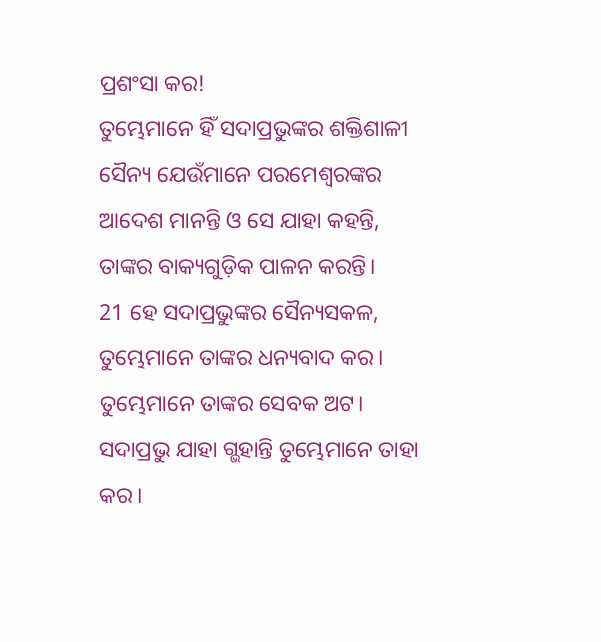ପ୍ରଶଂସା କର!
ତୁମ୍ଭେମାନେ ହିଁ ସଦାପ୍ରଭୁଙ୍କର ଶକ୍ତିଶାଳୀ ସୈନ୍ୟ ଯେଉଁମାନେ ପରମେଶ୍ୱରଙ୍କର ଆଦେଶ ମାନନ୍ତି ଓ ସେ ଯାହା କହନ୍ତି, ତାଙ୍କର ବାକ୍ୟଗୁଡ଼ିକ ପାଳନ କରନ୍ତି।
21 ହେ ସଦାପ୍ରଭୁଙ୍କର ସୈନ୍ୟସକଳ, ତୁମ୍ଭେମାନେ ତାଙ୍କର ଧନ୍ୟବାଦ କର।
ତୁମ୍ଭେମାନେ ତାଙ୍କର ସେବକ ଅଟ।
ସଦାପ୍ରଭୁ ଯାହା ଗ୍ଭହାନ୍ତି ତୁମ୍ଭେମାନେ ତାହା କର।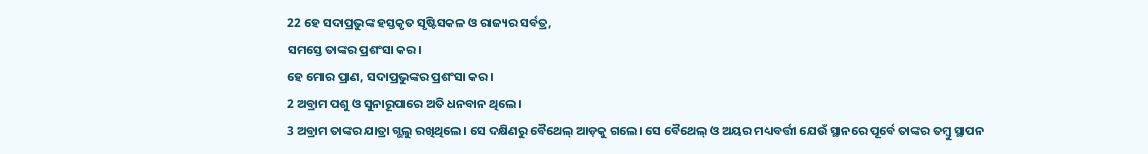22 ହେ ସଦାପ୍ରଭୁଙ୍କ ହସ୍ତକୃତ ସୃଷ୍ଟିସକଳ ଓ ରାଜ୍ୟର ସର୍ବତ୍ର,
ସମସ୍ତେ ତାଙ୍କର ପ୍ରଶଂସା କର।
ହେ ମୋର ପ୍ରାଣ, ସଦାପ୍ରଭୁଙ୍କର ପ୍ରଶଂସା କର।
2 ଅବ୍ରାମ ପଶୁ ଓ ସୁନାରୂପାରେ ଅତି ଧନବାନ ଥିଲେ।
3 ଅବ୍ରାମ ତାଙ୍କର ଯାତ୍ରା ଗ୍ଭଲୁ ରଖିଥିଲେ। ସେ ଦକ୍ଷିଣରୁ ବୈଥେଲ୍ ଆଡ଼କୁ ଗଲେ। ସେ ବୈଥେଲ୍ ଓ ଅୟର ମଧ୍ୟବର୍ତ୍ତୀ ଯେଉଁ ସ୍ଥାନରେ ପୂର୍ବେ ତାଙ୍କର ତମ୍ବୁ ସ୍ଥାପନ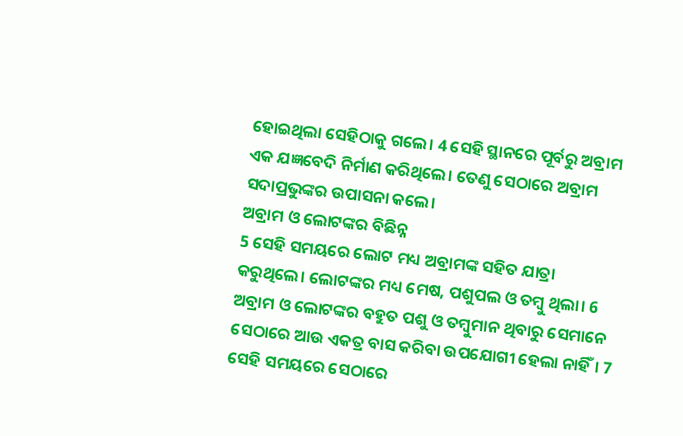ହୋଇଥିଲା ସେହିଠାକୁ ଗଲେ। 4 ସେହି ସ୍ଥାନରେ ପୂର୍ବରୁ ଅବ୍ରାମ ଏକ ଯଜ୍ଞବେଦି ନିର୍ମାଣ କରିଥିଲେ। ତେଣୁ ସେଠାରେ ଅବ୍ରାମ ସଦାପ୍ରଭୁଙ୍କର ଉପାସନା କଲେ।
ଅବ୍ରାମ ଓ ଲୋଟଙ୍କର ବିଛିନ୍ନ
5 ସେହି ସମୟରେ ଲୋଟ ମଧ୍ୟ ଅବ୍ରାମଙ୍କ ସହିତ ଯାତ୍ରା କରୁଥିଲେ। ଲୋଟଙ୍କର ମଧ୍ୟ ମେଷ, ପଶୁପଲ ଓ ତମ୍ବୁ ଥିଲା। 6 ଅବ୍ରାମ ଓ ଲୋଟଙ୍କର ବହୁତ ପଶୁ ଓ ତମ୍ବୁମାନ ଥିବାରୁ ସେମାନେ ସେଠାରେ ଆଉ ଏକତ୍ର ବାସ କରିବା ଉପଯୋଗୀ ହେଲା ନାହିଁ। 7 ସେହି ସମୟରେ ସେଠାରେ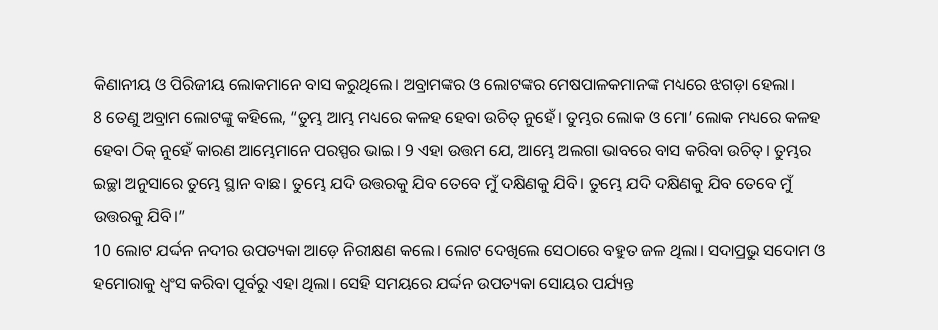କିଣାନୀୟ ଓ ପିରିଜୀୟ ଲୋକମାନେ ବାସ କରୁଥିଲେ। ଅବ୍ରାମଙ୍କର ଓ ଲୋଟଙ୍କର ମେଷପାଳକମାନଙ୍କ ମଧ୍ୟରେ ଝଗଡ଼ା ହେଲା।
8 ତେଣୁ ଅବ୍ରାମ ଲୋଟଙ୍କୁ କହିଲେ, “ତୁମ୍ଭ ଆମ୍ଭ ମଧ୍ୟରେ କଳହ ହେବା ଉଚିତ୍ ନୁହେଁ। ତୁମ୍ଭର ଲୋକ ଓ ମୋ’ ଲୋକ ମଧ୍ୟରେ କଳହ ହେବା ଠିକ୍ ନୁହେଁ କାରଣ ଆମ୍ଭେମାନେ ପରସ୍ପର ଭାଇ। 9 ଏହା ଉତ୍ତମ ଯେ, ଆମ୍ଭେ ଅଲଗା ଭାବରେ ବାସ କରିବା ଉଚିତ୍। ତୁମ୍ଭର ଇଚ୍ଛା ଅନୁସାରେ ତୁମ୍ଭେ ସ୍ଥାନ ବାଛ। ତୁମ୍ଭେ ଯଦି ଉତ୍ତରକୁ ଯିବ ତେବେ ମୁଁ ଦକ୍ଷିଣକୁ ଯିବି। ତୁମ୍ଭେ ଯଦି ଦକ୍ଷିଣକୁ ଯିବ ତେବେ ମୁଁ ଉତ୍ତରକୁ ଯିବି।”
10 ଲୋଟ ଯର୍ଦ୍ଦନ ନଦୀର ଉପତ୍ୟକା ଆଡ଼େ ନିରୀକ୍ଷଣ କଲେ। ଲୋଟ ଦେଖିଲେ ସେଠାରେ ବହୁତ ଜଳ ଥିଲା। ସଦାପ୍ରଭୁ ସଦୋମ ଓ ହମୋରାକୁ ଧ୍ୱଂସ କରିବା ପୂର୍ବରୁ ଏହା ଥିଲା। ସେହି ସମୟରେ ଯର୍ଦ୍ଦନ ଉପତ୍ୟକା ସୋୟର ପର୍ଯ୍ୟନ୍ତ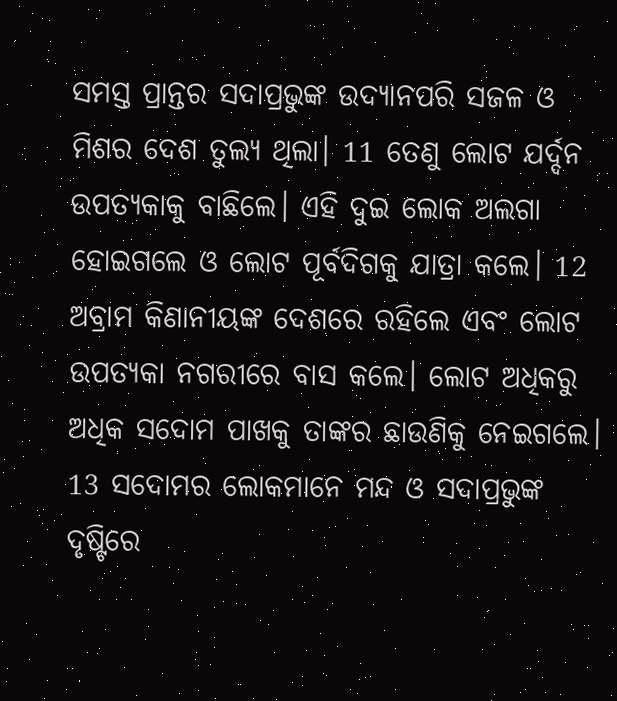ସମସ୍ତ ପ୍ରାନ୍ତର ସଦାପ୍ରଭୁଙ୍କ ଉଦ୍ୟାନପରି ସଜଳ ଓ ମିଶର ଦେଶ ତୁଲ୍ୟ ଥିଲା। 11 ତେଣୁ ଲୋଟ ଯର୍ଦ୍ଦନ ଉପତ୍ୟକାକୁ ବାଛିଲେ। ଏହି ଦୁଇ ଲୋକ ଅଲଗା ହୋଇଗଲେ ଓ ଲୋଟ ପୂର୍ବଦିଗକୁ ଯାତ୍ରା କଲେ। 12 ଅବ୍ରାମ କିଣାନୀୟଙ୍କ ଦେଶରେ ରହିଲେ ଏବଂ ଲୋଟ ଉପତ୍ୟକା ନଗରୀରେ ବାସ କଲେ। ଲୋଟ ଅଧିକରୁ ଅଧିକ ସଦୋମ ପାଖକୁ ତାଙ୍କର ଛାଉଣିକୁ ନେଇଗଲେ। 13 ସଦୋମର ଲୋକମାନେ ମନ୍ଦ ଓ ସଦାପ୍ରଭୁଙ୍କ ଦୃଷ୍ଟିରେ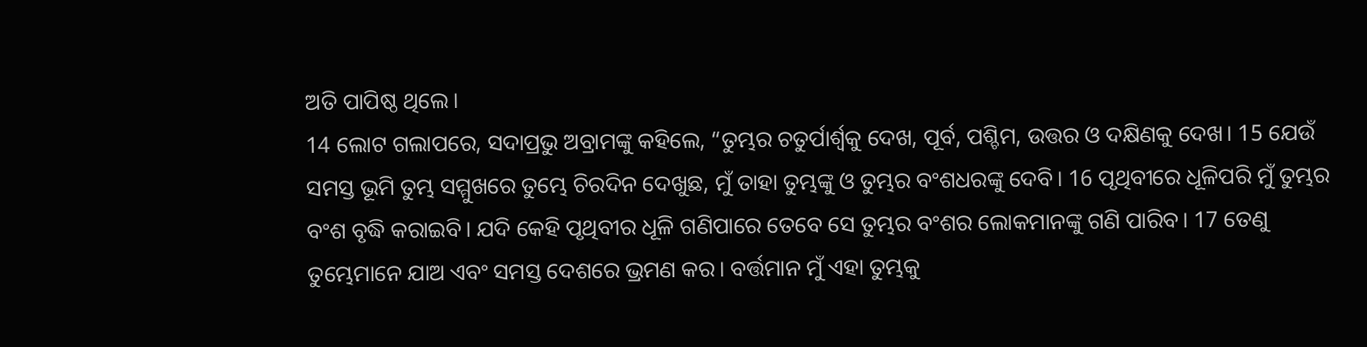ଅତି ପାପିଷ୍ଠ ଥିଲେ।
14 ଲୋଟ ଗଲାପରେ, ସଦାପ୍ରଭୁ ଅବ୍ରାମଙ୍କୁ କହିଲେ, “ତୁମ୍ଭର ଚତୁର୍ପାର୍ଶ୍ୱକୁ ଦେଖ, ପୂର୍ବ, ପଶ୍ଚିମ, ଉତ୍ତର ଓ ଦକ୍ଷିଣକୁ ଦେଖ। 15 ଯେଉଁ ସମସ୍ତ ଭୂମି ତୁମ୍ଭ ସମ୍ମୁଖରେ ତୁମ୍ଭେ ଚିରଦିନ ଦେଖୁଛ, ମୁଁ ତାହା ତୁମ୍ଭଙ୍କୁ ଓ ତୁମ୍ଭର ବଂଶଧରଙ୍କୁ ଦେବି। 16 ପୃଥିବୀରେ ଧୂଳିପରି ମୁଁ ତୁମ୍ଭର ବଂଶ ବୃଦ୍ଧି କରାଇବି। ଯଦି କେହି ପୃଥିବୀର ଧୂଳି ଗଣିପାରେ ତେବେ ସେ ତୁମ୍ଭର ବଂଶର ଲୋକମାନଙ୍କୁ ଗଣି ପାରିବ। 17 ତେଣୁ ତୁମ୍ଭେମାନେ ଯାଅ ଏବଂ ସମସ୍ତ ଦେଶରେ ଭ୍ରମଣ କର। ବର୍ତ୍ତମାନ ମୁଁ ଏହା ତୁମ୍ଭକୁ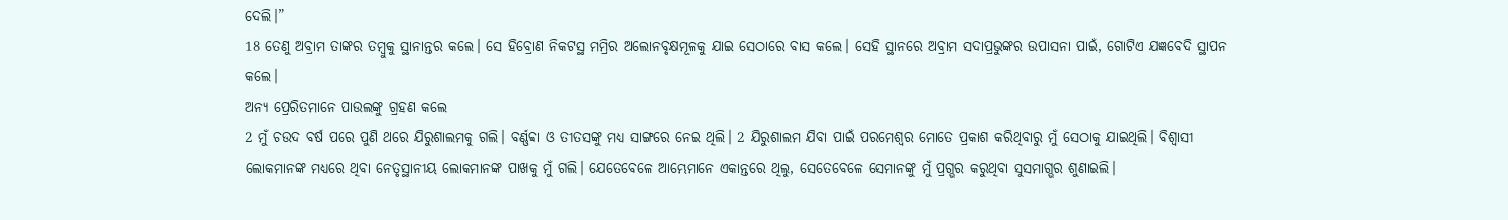ଦେଲି।”
18 ତେଣୁ ଅବ୍ରାମ ତାଙ୍କର ତମ୍ବୁକୁ ସ୍ଥାନାନ୍ତର କଲେ। ସେ ହିବ୍ରୋଣ ନିକଟସ୍ଥ ମମ୍ରିର ଅଲୋନବୃକ୍ଷମୂଳକୁ ଯାଇ ସେଠାରେ ବାସ କଲେ। ସେହି ସ୍ଥାନରେ ଅବ୍ରାମ ସଦାପ୍ରଭୁଙ୍କର ଉପାସନା ପାଇଁ, ଗୋଟିଏ ଯଜ୍ଞବେଦି ସ୍ଥାପନ କଲେ।
ଅନ୍ୟ ପ୍ରେରିତମାନେ ପାଉଲଙ୍କୁ ଗ୍ରହଣ କଲେ
2 ମୁଁ ଚଉଦ ବର୍ଷ ପରେ ପୁଣି ଥରେ ଯିରୁଶାଲମକୁ ଗଲି। ବର୍ଣ୍ଣବ୍ବା ଓ ତୀତସଙ୍କୁ ମଧ୍ୟ ସାଙ୍ଗରେ ନେଇ ଥିଲି। 2 ଯିରୁଶାଲମ ଯିବା ପାଇଁ ପରମେଶ୍ୱର ମୋତେ ପ୍ରକାଶ କରିଥିବାରୁ ମୁଁ ସେଠାକୁ ଯାଇଥିଲି। ବିଶ୍ୱାସୀ ଲୋକମାନଙ୍କ ମଧ୍ୟରେ ଥିବା ନେତୃସ୍ଥାନୀୟ ଲୋକମାନଙ୍କ ପାଖକୁ ମୁଁ ଗଲି। ଯେତେବେଳେ ଆମ୍ଭେମାନେ ଏକାନ୍ତରେ ଥିଲୁ, ସେତେବେଳେ ସେମାନଙ୍କୁ ମୁଁ ପ୍ରଗ୍ଭର କରୁଥିବା ସୁସମାଗ୍ଭର ଶୁଣାଇଲି।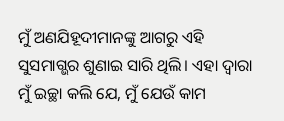ମୁଁ ଅଣଯିହୂଦୀମାନଙ୍କୁ ଆଗରୁ ଏହି ସୁସମାଗ୍ଭର ଶୁଣାଇ ସାରି ଥିଲି। ଏହା ଦ୍ୱାରା ମୁଁ ଇଚ୍ଛା କଲି ଯେ, ମୁଁ ଯେଉଁ କାମ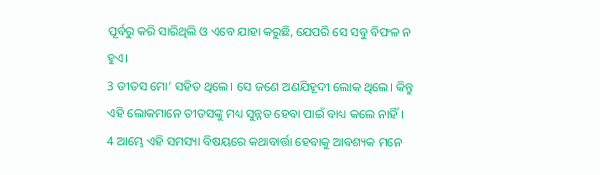ପୂର୍ବରୁ କରି ସାରିଥିଲି ଓ ଏବେ ଯାହା କରୁଛି, ଯେପରି ସେ ସବୁ ବିଫଳ ନ ହୁଏ।
3 ତୀତସ ମୋ’ ସହିତ ଥିଲେ। ସେ ଜଣେ ଅଣଯିହୂଦୀ ଲୋକ ଥିଲେ। କିନ୍ତୁ ଏହି ଲୋକମାନେ ତୀତସଙ୍କୁ ମଧ୍ୟ ସୁନ୍ନତ ହେବା ପାଇଁ ବାଧ୍ୟ କଲେ ନାହିଁ। 4 ଆମ୍ଭେ ଏହି ସମସ୍ୟା ବିଷୟରେ କଥାବାର୍ତ୍ତା ହେବାକୁ ଆବଶ୍ୟକ ମନେ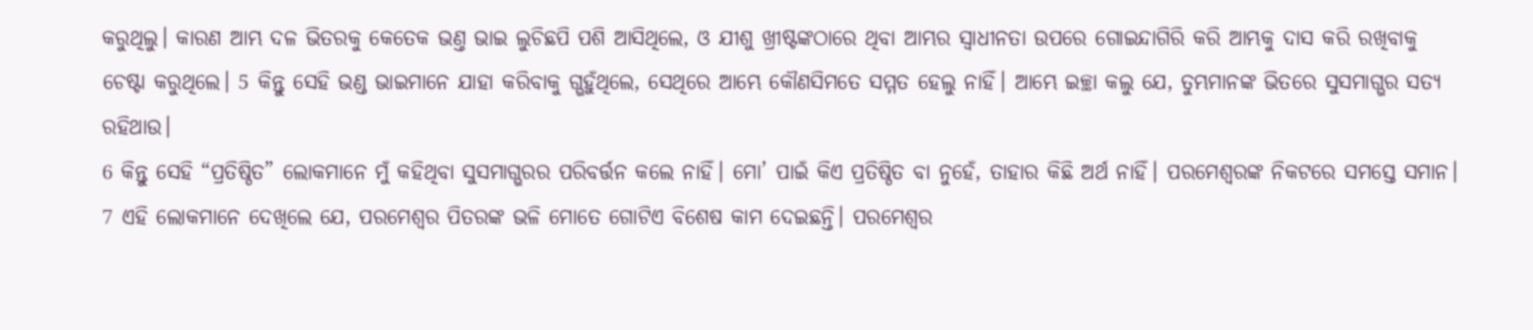କରୁଥିଲୁ। କାରଣ ଆମ୍ଭ ଦଳ ଭିତରକୁ କେତେକ ଭଣ୍ତ ଭାଇ ଲୁଚିଛପି ପଶି ଆସିଥିଲେ, ଓ ଯୀଶୁ ଖ୍ରୀଷ୍ଟଙ୍କଠାରେ ଥିବା ଆମ୍ଭର ସ୍ୱାଧୀନତା ଉପରେ ଗୋଇନ୍ଦାଗିରି କରି ଆମ୍ଭକୁ ଦାସ କରି ରଖିବାକୁ ଚେଷ୍ଟା କରୁଥିଲେ। 5 କିନ୍ତୁ ସେହି ଭଣ୍ଡ ଭାଇମାନେ ଯାହା କରିବାକୁ ଗ୍ଭହୁଁଥିଲେ, ସେଥିରେ ଆମ୍ଭେ କୌଣସିମତେ ସମ୍ମତ ହେଲୁ ନାହିଁ। ଆମ୍ଭେ ଇଚ୍ଛା କଲୁ ଯେ, ତୁମ୍ଭମାନଙ୍କ ଭିତରେ ସୁସମାଗ୍ଭର ସତ୍ୟ ରହିଥାଉ।
6 କିନ୍ତୁ ସେହି “ପ୍ରତିଷ୍ଠିତ” ଲୋକମାନେ ମୁଁ କହିଥିବା ସୁସମାଗ୍ଭରର ପରିବର୍ତ୍ତନ କଲେ ନାହିଁ। ମୋ’ ପାଇଁ କିଏ ପ୍ରତିଷ୍ଠିତ ବା ନୁହେଁ, ତାହାର କିଛି ଅର୍ଥ ନାହିଁ। ପରମେଶ୍ୱରଙ୍କ ନିକଟରେ ସମସ୍ତେ ସମାନ। 7 ଏହି ଲୋକମାନେ ଦେଖିଲେ ଯେ, ପରମେଶ୍ୱର ପିତରଙ୍କ ଭଳି ମୋତେ ଗୋଟିଏ ବିଶେଷ କାମ ଦେଇଛନ୍ତି। ପରମେଶ୍ୱର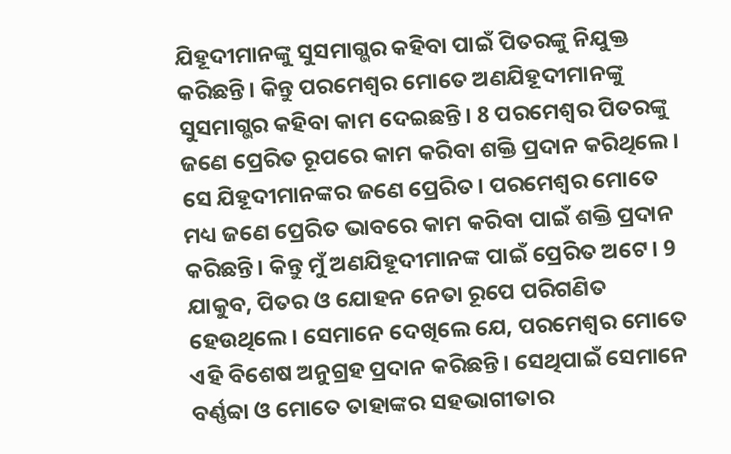ଯିହୂଦୀମାନଙ୍କୁ ସୁସମାଗ୍ଭର କହିବା ପାଇଁ ପିତରଙ୍କୁ ନିଯୁକ୍ତ କରିଛନ୍ତି। କିନ୍ତୁ ପରମେଶ୍ୱର ମୋତେ ଅଣଯିହୂଦୀମାନଙ୍କୁ ସୁସମାଗ୍ଭର କହିବା କାମ ଦେଇଛନ୍ତି। 8 ପରମେଶ୍ୱର ପିତରଙ୍କୁ ଜଣେ ପ୍ରେରିତ ରୂପରେ କାମ କରିବା ଶକ୍ତି ପ୍ରଦାନ କରିଥିଲେ। ସେ ଯିହୂଦୀମାନଙ୍କର ଜଣେ ପ୍ରେରିତ। ପରମେଶ୍ୱର ମୋତେ ମଧ୍ୟ ଜଣେ ପ୍ରେରିତ ଭାବରେ କାମ କରିବା ପାଇଁ ଶକ୍ତି ପ୍ରଦାନ କରିଛନ୍ତି। କିନ୍ତୁ ମୁଁ ଅଣଯିହୂଦୀମାନଙ୍କ ପାଇଁ ପ୍ରେରିତ ଅଟେ। 9 ଯାକୁବ, ପିତର ଓ ଯୋହନ ନେତା ରୂପେ ପରିଗଣିତ ହେଉଥିଲେ। ସେମାନେ ଦେଖିଲେ ଯେ, ପରମେଶ୍ୱର ମୋତେ ଏହି ବିଶେଷ ଅନୁଗ୍ରହ ପ୍ରଦାନ କରିଛନ୍ତି। ସେଥିପାଇଁ ସେମାନେ ବର୍ଣ୍ଣବ୍ବା ଓ ମୋତେ ତାହାଙ୍କର ସହଭାଗୀତାର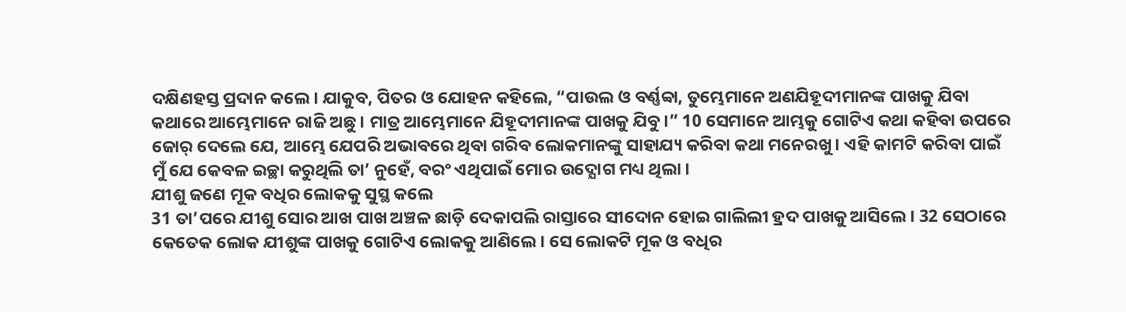ଦକ୍ଷିଣହସ୍ତ ପ୍ରଦାନ କଲେ। ଯାକୁବ, ପିତର ଓ ଯୋହନ କହିଲେ, “ପାଉଲ ଓ ବର୍ଣ୍ଣବ୍ବା, ତୁମ୍ଭେମାନେ ଅଣଯିହୂଦୀମାନଙ୍କ ପାଖକୁ ଯିବା କଥାରେ ଆମ୍ଭେମାନେ ରାଜି ଅଛୁ। ମାତ୍ର ଆମ୍ଭେମାନେ ଯିହୂଦୀମାନଙ୍କ ପାଖକୁ ଯିବୁ।” 10 ସେମାନେ ଆମ୍ଭକୁ ଗୋଟିଏ କଥା କହିବା ଉପରେ ଜୋର୍ ଦେଲେ ଯେ, ଆମ୍ଭେ ଯେପରି ଅଭାବରେ ଥିବା ଗରିବ ଲୋକମାନଙ୍କୁ ସାହାଯ୍ୟ କରିବା କଥା ମନେରଖୁ। ଏହି କାମଟି କରିବା ପାଇଁ ମୁଁ ଯେ କେବଳ ଇଚ୍ଛା କରୁଥିଲି ତା’ ନୁହେଁ, ବରଂ ଏଥିପାଇଁ ମୋର ଉଦ୍ଯୋଗ ମଧ୍ୟ ଥିଲା।
ଯୀଶୁ ଜଣେ ମୂକ ବଧିର ଲୋକକୁ ସୁସ୍ଥ କଲେ
31 ତା’ପରେ ଯୀଶୁ ସୋର ଆଖ ପାଖ ଅଞ୍ଚଳ ଛାଡ଼ି ଦେକାପଲି ରାସ୍ତାରେ ସୀଦୋନ ହୋଇ ଗାଲିଲୀ ହ୍ରଦ ପାଖକୁ ଆସିଲେ। 32 ସେଠାରେ କେତେକ ଲୋକ ଯୀଶୁଙ୍କ ପାଖକୁ ଗୋଟିଏ ଲୋକକୁ ଆଣିଲେ। ସେ ଲୋକଟି ମୂକ ଓ ବଧିର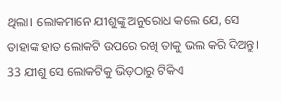ଥିଲା। ଲୋକମାନେ ଯୀଶୁଙ୍କୁ ଅନୁରୋଧ କଲେ ଯେ, ସେ ତାହାଙ୍କ ହାତ ଲୋକଟି ଉପରେ ରଖି ତାକୁ ଭଲ କରି ଦିଅନ୍ତୁ।
33 ଯୀଶୁ ସେ ଲୋକଟିକୁ ଭିଡ଼ଠାରୁ ଟିକିଏ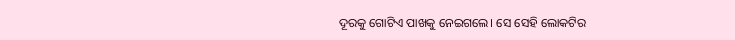ଦୂରକୁ ଗୋଟିଏ ପାଖକୁ ନେଇଗଲେ। ସେ ସେହି ଲୋକଟିର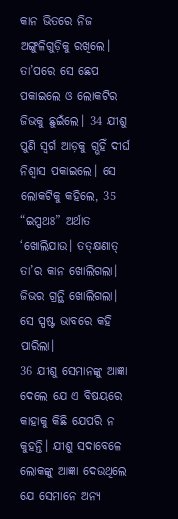କାନ ଭିତରେ ନିଜ ଅଙ୍ଗୁଳିଗୁଡ଼ିକୁ ରଖିଲେ। ତା’ପରେ ସେ ଛେପ ପକାଇଲେ ଓ ଲୋକଟିର ଜିଭକୁ ଛୁଇଁଲେ। 34 ଯୀଶୁ ପୁଣି ସ୍ୱର୍ଗ ଆଡ଼କୁ ଗ୍ଭହିଁ ଦୀର୍ଘ ନିଶ୍ୱାସ ପକାଇଲେ। ସେ ଲୋକଟିକୁ କହିଲେ, 35 “ଇପ୍ପଥଃ” ଅର୍ଥାତ ‘ଖୋଲିଯାଉ। ତତ୍କ୍ଷଣାତ୍ ତା’ର କାନ ଖୋଲିଗଲା। ଜିଭର ଗ୍ରନ୍ଥି ଖୋଲିଗଲା। ସେ ସ୍ପଷ୍ଟ ଭାବରେ କହି ପାରିଲା।
36 ଯୀଶୁ ସେମାନଙ୍କୁ ଆଜ୍ଞା ଦେଲେ ଯେ ଏ ବିଷୟରେ କାହାକୁ କିଛି ଯେପରି ନ କୁହନ୍ତି। ଯୀଶୁ ସଦାବେଳେ ଲୋକଙ୍କୁ ଆଜ୍ଞା ଦେଉଥିଲେ ଯେ ସେମାନେ ଅନ୍ୟ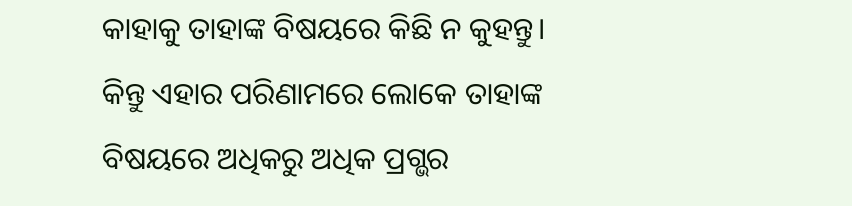କାହାକୁ ତାହାଙ୍କ ବିଷୟରେ କିଛି ନ କୁହନ୍ତୁ। କିନ୍ତୁ ଏହାର ପରିଣାମରେ ଲୋକେ ତାହାଙ୍କ ବିଷୟରେ ଅଧିକରୁ ଅଧିକ ପ୍ରଗ୍ଭର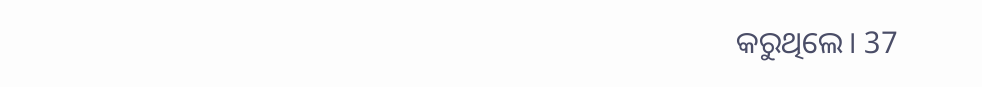କରୁଥିଲେ। 37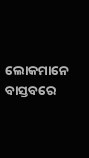ଲୋକମାନେ ବାସ୍ତବରେ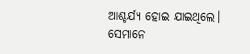ଆଶ୍ଚର୍ଯ୍ୟ ହୋଇ ଯାଇଥିଲେ। ସେମାନେ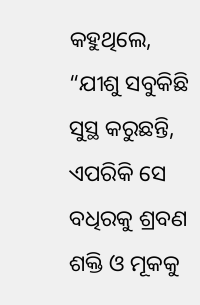କହୁଥିଲେ, “ଯୀଶୁ ସବୁକିଛି ସୁସ୍ଥ କରୁଛନ୍ତି, ଏପରିକି ସେ ବଧିରକୁ ଶ୍ରବଣ ଶକ୍ତି ଓ ମୂକକୁ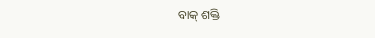ବାକ୍ ଶକ୍ତି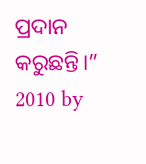ପ୍ରଦାନ କରୁଛନ୍ତି।”
2010 by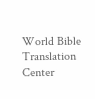World Bible Translation Center